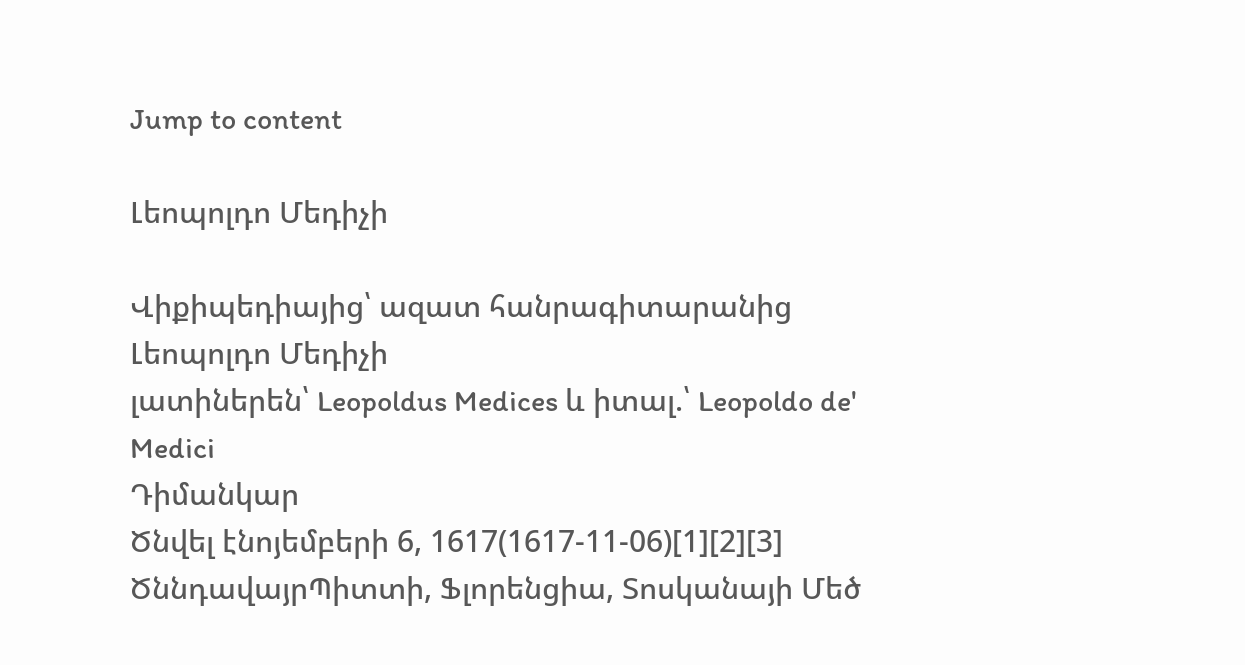Jump to content

Լեոպոլդո Մեդիչի

Վիքիպեդիայից՝ ազատ հանրագիտարանից
Լեոպոլդո Մեդիչի
լատիներեն՝ Leopoldus Medices և իտալ.՝ Leopoldo de' Medici
Դիմանկար
Ծնվել էնոյեմբերի 6, 1617(1617-11-06)[1][2][3]
ԾննդավայրՊիտտի, Ֆլորենցիա, Տոսկանայի Մեծ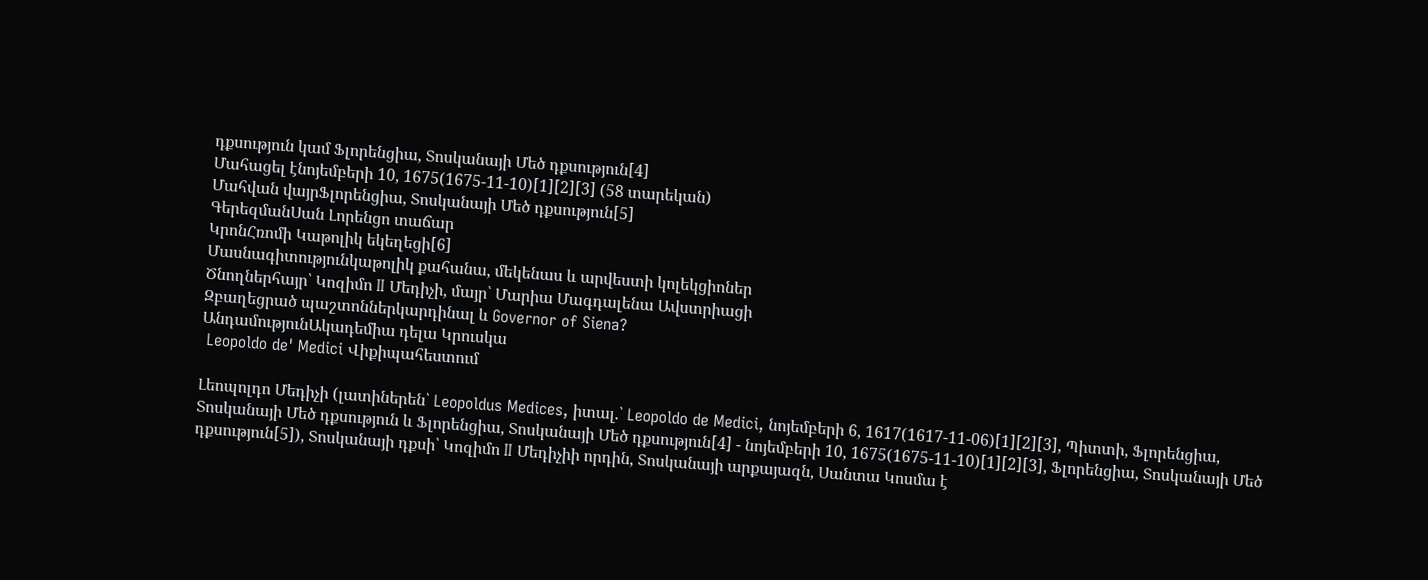դքսություն կամ Ֆլորենցիա, Տոսկանայի Մեծ դքսություն[4]
Մահացել էնոյեմբերի 10, 1675(1675-11-10)[1][2][3] (58 տարեկան)
Մահվան վայրՖլորենցիա, Տոսկանայի Մեծ դքսություն[5]
ԳերեզմանՍան Լորենցո տաճար
ԿրոնՀռոմի Կաթոլիկ եկեղեցի[6]
Մասնագիտությունկաթոլիկ քահանա, մեկենաս և արվեստի կոլեկցիոներ
Ծնողներհայր՝ Կոզիմո II Մեդիչի, մայր՝ Մարիա Մագդալենա Ավստրիացի
Զբաղեցրած պաշտոններկարդինալ և Governor of Siena?
ԱնդամությունԱկադեմիա դելա Կրուսկա
 Leopoldo de' Medici Վիքիպահեստում

Լեոպոլդո Մեդիչի (լատիներեն՝ Leopoldus Medices, իտալ.՝ Leopoldo de Medici, նոյեմբերի 6, 1617(1617-11-06)[1][2][3], Պիտտի, Ֆլորենցիա, Տոսկանայի Մեծ դքսություն և Ֆլորենցիա, Տոսկանայի Մեծ դքսություն[4] - նոյեմբերի 10, 1675(1675-11-10)[1][2][3], Ֆլորենցիա, Տոսկանայի Մեծ դքսություն[5]), Տոսկանայի դքսի՝ Կոզիմո II Մեդիչիի որդին, Տոսկանայի արքայազն, Սանտա Կոսմա է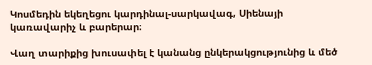Կոսմեդին եկեղեցու կարդինալ-սարկավագ, Սիենայի կառավարիչ և բարերար։

Վաղ տարիքից խուսափել է կանանց ընկերակցությունից և մեծ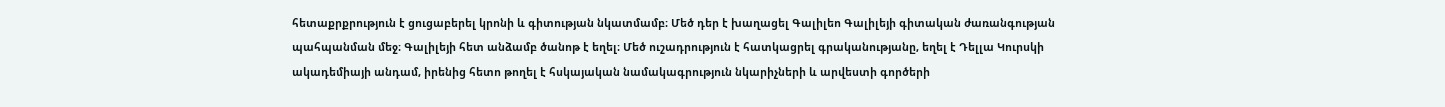հետաքրքրություն է ցուցաբերել կրոնի և գիտության նկատմամբ։ Մեծ դեր է խաղացել Գալիլեո Գալիլեյի գիտական ժառանգության պահպանման մեջ։ Գալիլեյի հետ անձամբ ծանոթ է եղել։ Մեծ ուշադրություն է հատկացրել գրականությանը, եղել է Դելլա Կուրսկի ակադեմիայի անդամ, իրենից հետո թողել է հսկայական նամակագրություն նկարիչների և արվեստի գործերի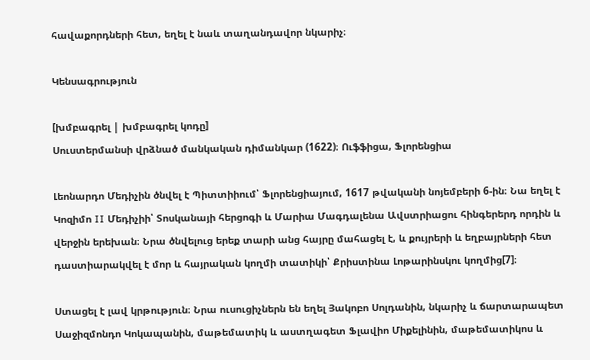հավաքորդների հետ, եղել է նաև տաղանդավոր նկարիչ։

Կենսագրություն

[խմբագրել | խմբագրել կոդը]
Սուստերմանսի վրձնած մանկական դիմանկար (1622)։ Ուֆֆիցա, Ֆլորենցիա

Լեոնարդո Մեդիչին ծնվել է Պիտտիիում՝ Ֆլորենցիայում, 1617 թվականի նոյեմբերի 6-ին։ Նա եղել է Կոզիմո II Մեդիչիի՝ Տոսկանայի հերցոգի և Մարիա Մագդալենա Ավստրիացու հինգերերդ որդին և վերջին երեխան։ Նրա ծնվելուց երեք տարի անց հայրը մահացել է, և քույրերի և եղբայրների հետ դաստիարակվել է մոր և հայրական կողմի տատիկի՝ Քրիստինա Լոթարինսկու կողմից[7]։

Ստացել է լավ կրթություն։ Նրա ուսուցիչներն են եղել Յակոբո Սոլդանին, նկարիչ և ճարտարապետ Սաջիզմոնդո Կոկապանին, մաթեմատիկ և աստղագետ Ֆլավիո Միքելինին, մաթեմատիկոս և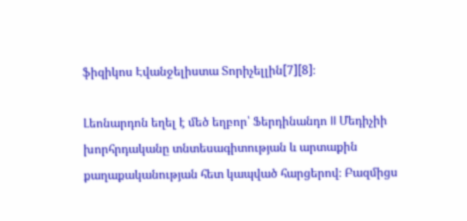ֆիզիկոս Էվանջելիստա Տորիչելլին[7][8]։

Լեոնարդոն եղել է մեծ եղբոր՝ Ֆերդինանդո II Մեդիչիի խորհրդականը տնտեսագիտության և արտաքին քաղաքականության հետ կապված հարցերով։ Բազմիցս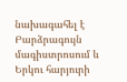նախագահել է Բարձրագույն մագիստրոսում և Երկու հարյուրի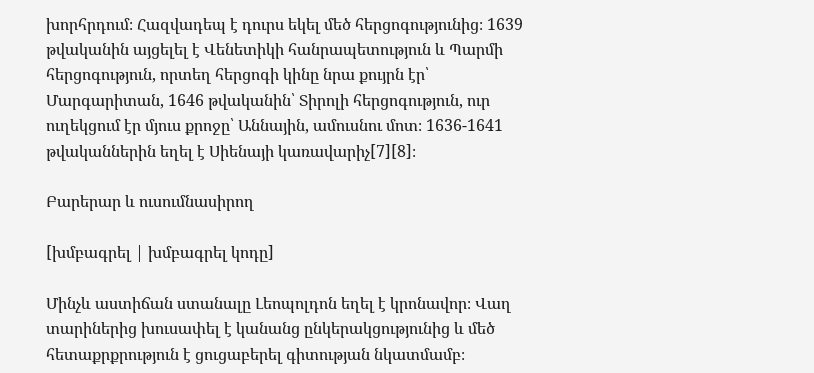խորհրդում։ Հազվադեպ է դուրս եկել մեծ հերցոգությունից։ 1639 թվականին այցելել է Վենետիկի հանրապետություն և Պարմի հերցոգություն, որտեղ հերցոգի կինը նրա քույրն էր՝ Մարգարիտան, 1646 թվականին՝ Տիրոլի հերցոգություն, ուր ուղեկցում էր մյուս քրոջը՝ Աննային, ամուսնու մոտ։ 1636-1641 թվականներին եղել է Սիենայի կառավարիչ[7][8]։

Բարերար և ուսումնասիրող

[խմբագրել | խմբագրել կոդը]

Մինչև աստիճան ստանալը Լեոպոլդոն եղել է կրոնավոր։ Վաղ տարիներից խուսափել է կանանց ընկերակցությունից և մեծ հետաքրքրություն է ցուցաբերել գիտության նկատմամբ։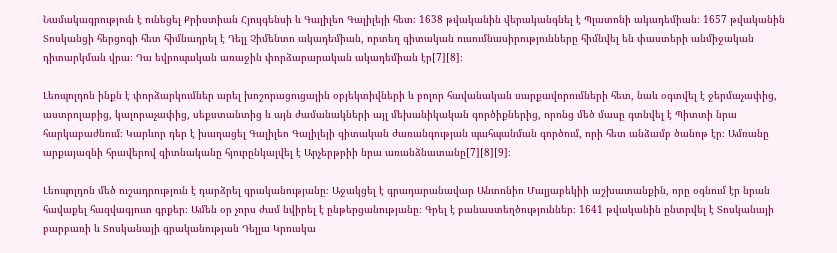Նամակագրություն է ունեցել Քրիստիան Հյույգենսի և Գալիլեո Գալիլեյի հետ։ 1638 թվականին վերականգնել է Պլատոնի ակադեմիան։ 1657 թվականին Տոսկանցի հերցոգի հետ հիմնադրել է Դելլ Չիմենտո ակադեմիան, որտեղ գիտական ուսումնասիրությունները հիմնվել են փաստերի անմիջական դիտարկման վրա։ Դա եվրոպական առաջին փորձարարական ակադեմիան էր[7][8]։

Լեոպոլդոն ինքն է փորձարկումներ արել խոշորացուցային օբյեկտիվների և բոլոր հավանական սարքավորումների հետ, նաև օգտվել է ջերմաչափից, աստրոլաբից, կալորաչափից, սեքստանտից և այն ժամանակների այլ մեխանիկական գործիքներից, որոնց մեծ մասը գտնվել է Պիտտի նրա հարկաբաժնում։ Կարևոր դեր է խաղացել Գալիլեո Գալիլեյի գիտական ժառանգության պահպանման գործում, որի հետ անձամբ ծանոթ էր։ Ամռանը արքայազնի հրավերով գիտնականը հյուրընկալվել է Արչերթրիի նրա առանձնատանը[7][8][9]։

Լեոպոլդոն մեծ ուշադրություն է դարձրել գրականությանը։ Աջակցել է գրադարանավար Անտոնիո Մալյաբեկիի աշխատանքին, որը օգնում էր նրան հավաքել հազվագյուտ գրքեր։ Ամեն օր չորս ժամ նվիրել է ընթերցանությանը։ Գրել է բանաստեղծություններ։ 1641 թվականին ընտրվել է Տոսկանայի բարբառի և Տոսկանայի գրականության Դելլա Կրուսկա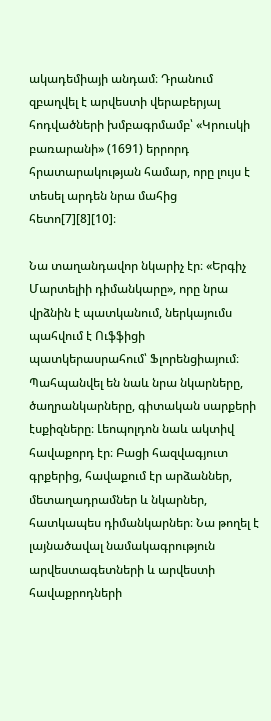ակադեմիայի անդամ։ Դրանում զբաղվել է արվեստի վերաբերյալ հոդվածների խմբագրմամբ՝ «Կրուսկի բառարանի» (1691) երրորդ հրատարակության համար, որը լույս է տեսել արդեն նրա մահից հետո[7][8][10]։

Նա տաղանդավոր նկարիչ էր։ «Երգիչ Մարտելիի դիմանկարը», որը նրա վրձնին է պատկանում, ներկայումս պահվում է Ուֆֆիցի պատկերասրահում՝ Ֆլորենցիայում։ Պահպանվել են նաև նրա նկարները, ծաղրանկարները, գիտական սարքերի էսքիզները։ Լեոպոլդոն նաև ակտիվ հավաքորդ էր։ Բացի հազվագյուտ գրքերից, հավաքում էր արձաններ, մետաղադրամներ և նկարներ, հատկապես դիմանկարներ։ Նա թողել է լայնածավալ նամակագրություն արվեստագետների և արվեստի հավաքրոդների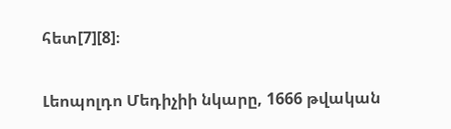հետ[7][8]։

Լեոպոլդո Մեդիչիի նկարը, 1666 թվական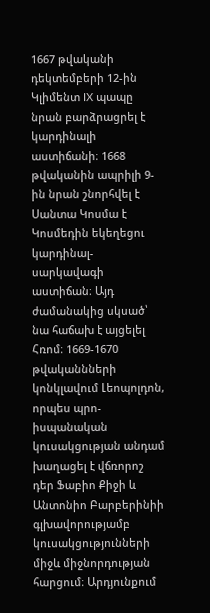1667 թվականի դեկտեմբերի 12-ին Կլիմենտ IX պապը նրան բարձրացրել է կարդինալի աստիճանի։ 1668 թվականին ապրիլի 9-ին նրան շնորհվել է Սանտա Կոսմա է Կոսմեդին եկեղեցու կարդինալ-սարկավագի աստիճան։ Այդ ժամանակից սկսած՝ նա հաճախ է այցելել Հռոմ։ 1669-1670 թվականնների կոնկլավում Լեոպոլդոն, որպես պրո-իսպանական կուսակցության անդամ խաղացել է վճռորոշ դեր Ֆաբիո Քիջի և Անտոնիո Բարբերինիի գլխավորությամբ կուսակցությունների միջև միջնորդության հարցում։ Արդյունքում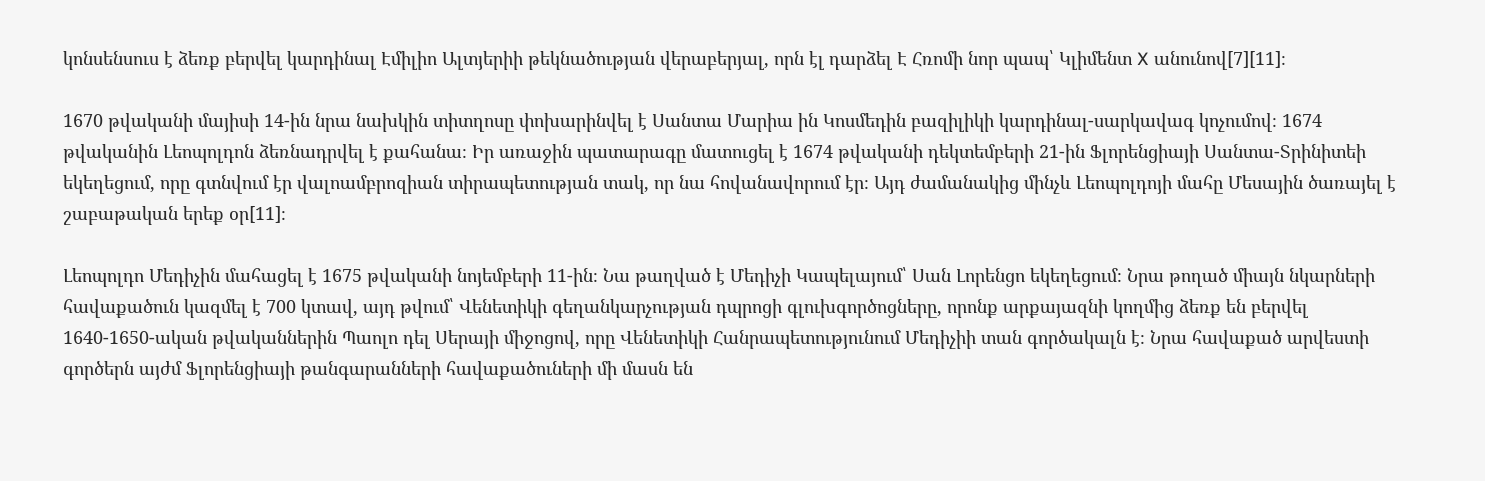կոնսենսուս է ձեռք բերվել կարդինալ Էմիլիո Ալտյերիի թեկնածության վերաբերյալ, որն էլ դարձել Է Հռոմի նոր պապ՝ Կլիմենտ X անունով[7][11]։

1670 թվականի մայիսի 14-ին նրա նախկին տիտղոսը փոխարինվել է Սանտա Մարիա ին Կոսմեդին բազիլիկի կարդինալ-սարկավագ կոչումով։ 1674 թվականին Լեոպոլդոն ձեռնադրվել է քահանա։ Իր առաջին պատարագը մատուցել է 1674 թվականի դեկտեմբերի 21-ին Ֆլորենցիայի Սանտա-Տրինիտեի եկեղեցում, որը գտնվում էր վալոամբրոզիան տիրապետության տակ, որ նա հովանավորում էր։ Այդ ժամանակից մինչև Լեոպոլդոյի մահը Մեսային ծառայել է շաբաթական երեք օր[11]։

Լեոպոլդո Մեդիչին մահացել է 1675 թվականի նոյեմբերի 11-ին։ Նա թաղված է Մեդիչի Կապելայում՝ Սան Լորենցո եկեղեցում։ Նրա թողած միայն նկարների հավաքածուն կազմել է 700 կտավ, այդ թվում՝ Վենետիկի գեղանկարչության դպրոցի գլուխգործոցները, որոնք արքայազնի կողմից ձեռք են բերվել 1640-1650-ական թվականներին Պաոլո դել Սերայի միջոցով, որը Վենետիկի Հանրապետությունում Մեդիչիի տան գործակալն է։ Նրա հավաքած արվեստի գործերն այժմ Ֆլորենցիայի թանգարանների հավաքածուների մի մասն են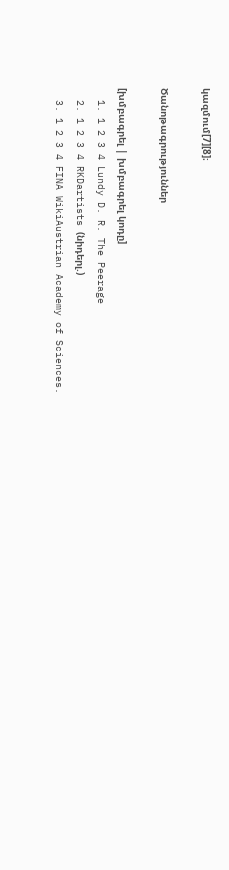կազմում[7][8]։

Ծանոթագրություններ

[խմբագրել | խմբագրել կոդը]
  1. 1 2 3 4 Lundy D. R. The Peerage
  2. 1 2 3 4 RKDartists (նիդերլ.)
  3. 1 2 3 4 FINA WikiAustrian Academy of Sciences.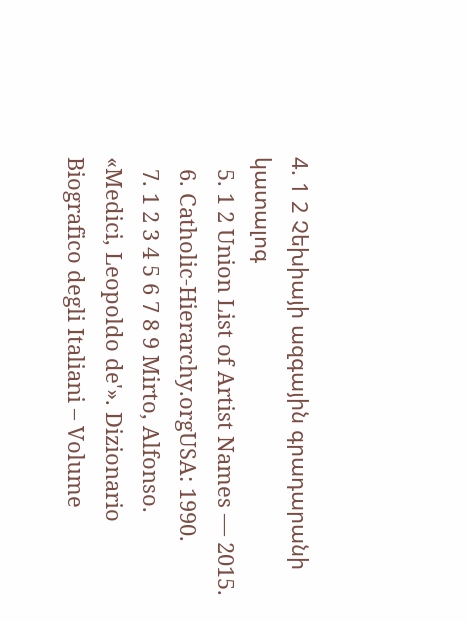4. 1 2 Չեխիայի ազգային գրադարանի կատալոգ
  5. 1 2 Union List of Artist Names — 2015.
  6. Catholic-Hierarchy.orgUSA: 1990.
  7. 1 2 3 4 5 6 7 8 9 Mirto, Alfonso. «Medici, Leopoldo de'». Dizionario Biografico degli Italiani – Volume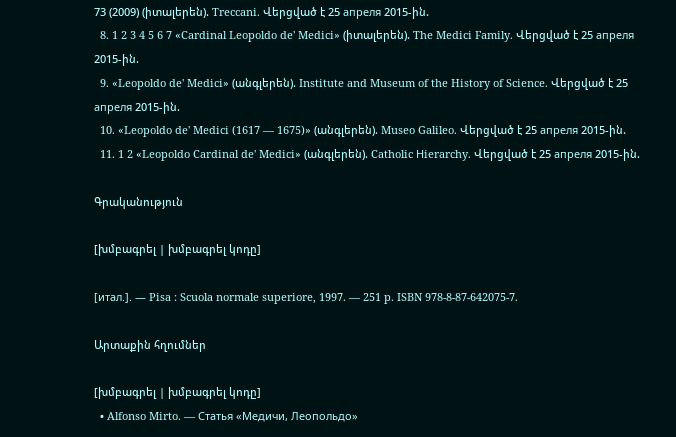73 (2009) (իտալերեն). Treccani. Վերցված է 25 апреля 2015-ին.
  8. 1 2 3 4 5 6 7 «Cardinal Leopoldo de' Medici» (իտալերեն). The Medici Family. Վերցված է 25 апреля 2015-ին.
  9. «Leopoldo de' Medici» (անգլերեն). Institute and Museum of the History of Science. Վերցված է 25 апреля 2015-ին.
  10. «Leopoldo de' Medici (1617 — 1675)» (անգլերեն). Museo Galileo. Վերցված է 25 апреля 2015-ին.
  11. 1 2 «Leopoldo Cardinal de' Medici» (անգլերեն). Catholic Нierarchy. Վերցված է 25 апреля 2015-ին.

Գրականություն

[խմբագրել | խմբագրել կոդը]

[итал.]. — Pisa : Scuola normale superiore, 1997. — 251 p. ISBN 978-8-87-642075-7.

Արտաքին հղումներ

[խմբագրել | խմբագրել կոդը]
  • Alfonso Mirto. — Статья «Медичи, Леопольдо»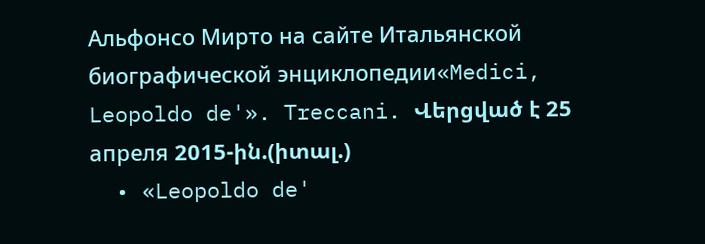Альфонсо Мирто на сайте Итальянской биографической энциклопедии«Medici, Leopoldo de'». Treccani. Վերցված է 25 апреля 2015-ին.(իտալ.)
  • «Leopoldo de'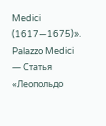Medici (1617—1675)». Palazzo Medici — Статья «Леопольдо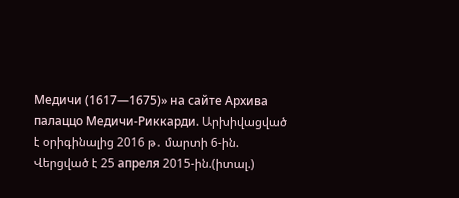Медичи (1617—1675)» на сайте Архива палаццо Медичи-Риккарди. Արխիվացված է օրիգինալից 2016 թ․ մարտի 6-ին. Վերցված է 25 апреля 2015-ին.(իտալ.)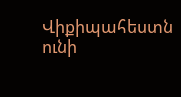Վիքիպահեստն ունի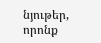նյութեր, որոնք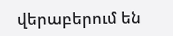վերաբերում են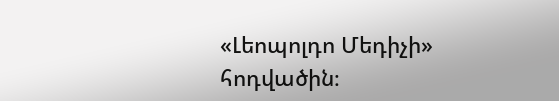«Լեոպոլդո Մեդիչի» հոդվածին։